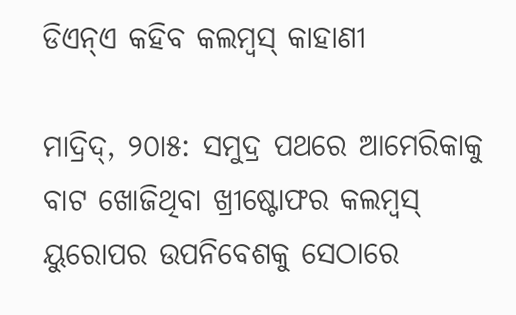ଡିଏନ୍‌ଏ କହିବ କଲମ୍ବସ୍‌ କାହାଣୀ

ମାଦ୍ରିଦ୍‌, ୨୦ା୫: ସମୁଦ୍ର ପଥରେ ଆମେରିକାକୁ ବାଟ ଖୋଜିଥିବା ଖ୍ରୀଷ୍ଟୋଫର କଲମ୍ବସ୍‌ ୟୁରୋପର ଉପନିବେଶକୁ ସେଠାରେ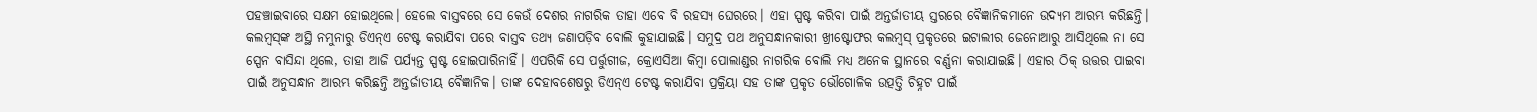ପହଞ୍ଚାଇବାରେ ସକ୍ଷମ ହୋଇଥିଲେ। ହେଲେ ବାସ୍ତବରେ ସେ କେଉଁ ଦେଶର ନାଗରିକ ତାହା ଏବେ ବି ରହସ୍ୟ ଘେରରେ। ଏହା ସ୍ପଷ୍ଟ କରିବା ପାଇଁ ଅନ୍ତର୍ଜାତୀୟ ସ୍ତରରେ ବୈଜ୍ଞାନିକମାନେ ଉଦ୍ୟମ ଆରମ୍ଭ କରିଛନ୍ତି। କଲମ୍ବସ୍‌ଙ୍କ ଅସ୍ଥି ନମୁନାରୁ ଡିଏନ୍‌ଏ ଟେଷ୍ଟ କରାଯିବା ପରେ ବାସ୍ତବ ତଥ୍ୟ ଜଣାପଡ଼ିବ ବୋଲି କୁହାଯାଇଛି। ସମୁଦ୍ର ପଥ ଅନୁସନ୍ଧାନକାରୀ ଖ୍ରୀଷ୍ଟୋଫର କଲମ୍ବସ୍‌ ପ୍ରକୃତରେ ଇଟାଲୀର ଜେନୋଆରୁ ଆସିଥିଲେ ନା ସେ ସ୍ପେନ ବାସିନ୍ଦା ଥିଲେ, ତାହା ଆଜି ପର୍ଯ୍ୟନ୍ତ ସ୍ପଷ୍ଟ ହୋଇପାରିନାହିଁ। ଏପରିକି ସେ ପର୍ତ୍ତୁଗୀଜ, କ୍ରୋଏସିଆ କିମ୍ବା ପୋଲାଣ୍ଡର ନାଗରିକ ବୋଲି ମଧ୍ୟ ଅନେକ ସ୍ଥାନରେ ବର୍ଣ୍ଣନା କରାଯାଇଛି। ଏହାର ଠିକ୍‌ ଉତ୍ତର ପାଇବା ପାଇଁ ଅନୁସନ୍ଧାନ ଆରମ୍ଭ କରିଛନ୍ତି ଅନ୍ତର୍ଜାତୀୟ ବୈଜ୍ଞାନିକ। ତାଙ୍କ ଦେହାବଶେଷରୁ ଡିଏନ୍‌ଏ ଟେଷ୍ଟ କରାଯିବା ପ୍ରକ୍ରିୟା ସହ ତାଙ୍କ ପ୍ରକୃତ ଭୌଗୋଳିକ ଉତ୍ପତ୍ତି ଚିହ୍ନଟ ପାଇଁ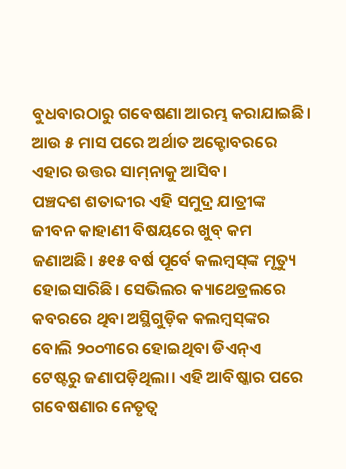ବୁଧବାରଠାରୁ ଗବେଷଣା ଆରମ୍ଭ କରାଯାଇଛି। ଆଉ ୫ ମାସ ପରେ ଅର୍ଥାତ ଅକ୍ଟୋବରରେ ଏହାର ଉତ୍ତର ସାମ୍‌ନାକୁ ଆସିବ।
ପଞ୍ଚଦଶ ଶତାବ୍ଦୀର ଏହି ସମୁଦ୍ର ଯାତ୍ରୀଙ୍କ ଜୀବନ କାହାଣୀ ବିଷୟରେ ଖୁବ୍‌ କମ ଜଣାଅଛି। ୫୧୫ ବର୍ଷ ପୂର୍ବେ କଲମ୍ବସ୍‌ଙ୍କ ମୃତ୍ୟୁ ହୋଇସାରିଛି। ସେଭିଲର କ୍ୟାଥେଡ୍ରଲରେ କବରରେ ଥିବା ଅସ୍ଥିଗୁଡ଼ିକ କଲମ୍ବସ୍‌ଙ୍କର ବୋଲି ୨୦୦୩ରେ ହୋଇଥିବା ଡିଏନ୍‌ଏ ଟେଷ୍ଟରୁ ଜଣାପଡ଼ିଥିଲା। ଏହି ଆବିଷ୍କାର ପରେ ଗବେଷଣାର ନେତୃତ୍ୱ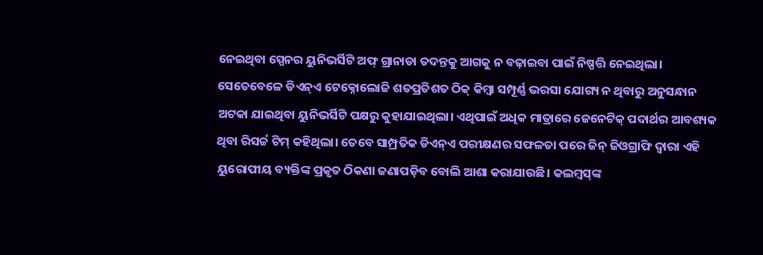ନେଇଥିବା ସ୍ପେନର ୟୁନିଭର୍ସିଟି ଅଫ୍‌ ଗ୍ରାନାଡା ତଦନ୍ତକୁ ଆଗକୁ ନ ବଢ଼ାଇବା ପାଇଁ ନିଷ୍ପତ୍ତି ନେଇଥିଲା। ସେତେବେଳେ ଡିଏନ୍‌ଏ ଟେକ୍ନୋଲୋଜି ଶତପ୍ରତିଶତ ଠିକ୍‌ କିମ୍ବା ସମ୍ପୂର୍ଣ୍ଣ ଭରସା ଯୋଗ୍ୟ ନ ଥିବାରୁ ଅନୁସନ୍ଧାନ ଅଟକା ଯାଇଥିବା ୟୁନିଭର୍ସିଟି ପକ୍ଷରୁ କୁହାଯାଇଥିଲା। ଏଥିପାଇଁ ଅଧିକ ମାତ୍ରାରେ ଜେନେଟିକ୍‌ ପଦାର୍ଥର ଆବଶ୍ୟକ ଥିବା ରିସର୍ଚ୍ଚ ଟିମ୍‌ କହିଥିଲା। ତେବେ ସାମ୍ପ୍ରତିକ ଡିଏନ୍‌ଏ ପରୀକ୍ଷଣର ସଫଳତା ପରେ ଜିନ୍‌ ଜିଓଗ୍ରାଫି ଦ୍ୱାରା ଏହି ୟୁରୋପୀୟ ବ୍ୟକ୍ତିଙ୍କ ପ୍ରକୃତ ଠିକଣା ଜଣାପଡ଼ିବ ବୋଲି ଆଶା କରାଯାଉଛି। କଲମ୍ବସ୍‌ଙ୍କ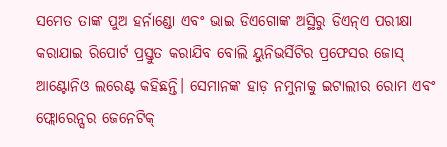ସମେତ ତାଙ୍କ ପୁଅ ହର୍ନାଣ୍ଡୋ ଏବଂ ଭାଇ ଡିଏଗୋଙ୍କ ଅସ୍ଥିରୁ ଡିଏନ୍‌ଏ ପରୀକ୍ଷା କରାଯାଇ ରିପୋର୍ଟ ପ୍ରସ୍ତୁତ କରାଯିବ ବୋଲି ୟୁନିଭର୍ସିଟିର ପ୍ରଫେସର ଜୋସ୍‌ ଆଣ୍ଟୋନିଓ ଲରେଣ୍ଟ କହିଛନ୍ତି। ସେମାନଙ୍କ ହାଡ଼ ନମୁନାକୁ ଇଟାଲୀର ରୋମ ଏବଂ ଫ୍ଲୋରେନ୍ସର ଜେନେଟିକ୍‌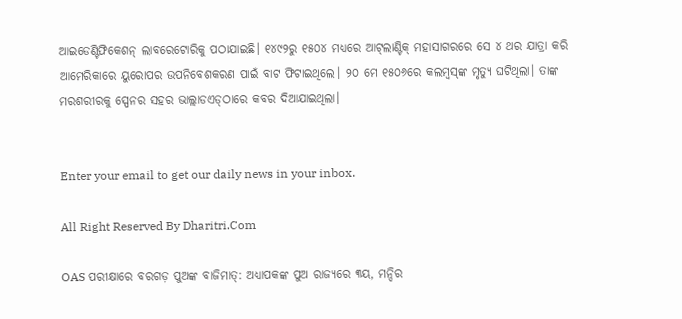ଆଇଡେଣ୍ଟିଫିକେଶନ୍‌ ଲାବରେଟୋରିକୁ ପଠାଯାଇଛି। ୧୪୯୨ରୁ ୧୫୦୪ ମଧ୍ୟରେ ଆଟ୍‌ଲାଣ୍ଟିକ୍‌ ମହାସାଗରରେ ସେ ୪ ଥର ଯାତ୍ରା କରି ଆମେରିକାରେ ୟୁରୋପର ଉପନିବେଶକରଣ ପାଇଁ ବାଟ ଫିଟାଇଥିଲେ। ୨୦ ମେ ୧୫୦୬ରେ କଲମ୍ବସ୍‌ଙ୍କ ମୃତ୍ୟୁ ଘଟିଥିଲା। ତାଙ୍କ ମରଶରୀରକୁ ସ୍ପେନର ସହର ଭାଲ୍ଲାଡଏଡ୍‌ଠାରେ କବର ଦିଆଯାଇଥିଲା।


Enter your email to get our daily news in your inbox.

All Right Reserved By Dharitri.Com

OAS ପରୀକ୍ଷାରେ ବରଗଡ଼ ପୁଅଙ୍କ ବାଜିମାତ୍: ଅଧ୍ୟାପକଙ୍କ ପୁଅ ରାଜ୍ୟରେ ୩ୟ, ମନ୍ଦିର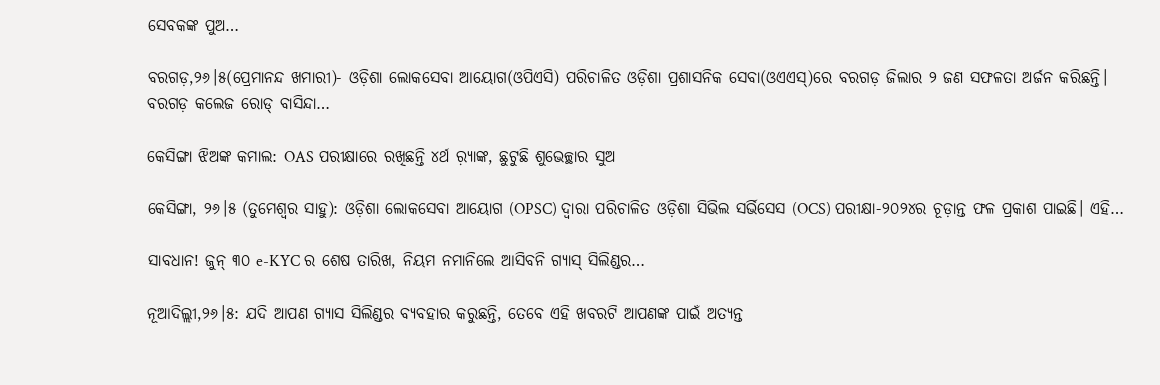ସେବକଙ୍କ ପୁଅ…

ବରଗଡ଼,୨୬।୫(ପ୍ରେମାନନ୍ଦ ଖମାରୀ)- ଓଡ଼ିଶା ଲୋକସେବା ଆୟୋଗ(ଓପିଏସି) ପରିଚାଳିତ ଓଡ଼ିଶା ପ୍ରଶାସନିକ ସେବା(ଓଏଏସ୍‌)ରେ ବରଗଡ଼ ଜିଲାର ୨ ଜଣ ସଫଳତା ଅର୍ଜନ କରିଛନ୍ତି। ବରଗଡ଼ କଲେଜ ରୋଡ୍‌ ବାସିନ୍ଦା…

କେସିଙ୍ଗା ଝିଅଙ୍କ କମାଲ: OAS ପରୀକ୍ଷାରେ ରଖିଛନ୍ତି ୪ର୍ଥ ର଼୍ୟାଙ୍କ, ଛୁଟୁଛି ଶୁଭେଚ୍ଛାର ସୁଅ

କେସିଙ୍ଗା, ୨୬।୫ (ତୁମେଶ୍ୱର ସାହୁ): ଓଡ଼ିଶା ଲୋକସେବା ଆୟୋଗ (OPSC) ଦ୍ବାରା ପରିଚାଳିତ ଓଡ଼ିଶା ସିଭିଲ ସର୍ଭିସେସ (OCS) ପରୀକ୍ଷା-୨୦୨୪ର ଚୂଡ଼ାନ୍ତ ଫଳ ପ୍ରକାଶ ପାଇଛି। ଏହି…

ସାବଧାନ! ଜୁନ୍ ୩୦ e-KYC ର ଶେଷ ତାରିଖ, ନିୟମ ନମାନିଲେ ଆସିବନି ଗ୍ୟାସ୍‌ ସିଲିଣ୍ଡର…

ନୂଆଦିଲ୍ଲୀ,୨୬।୫: ଯଦି ଆପଣ ଗ୍ୟାସ ସିଲିଣ୍ଡର ବ୍ୟବହାର କରୁଛନ୍ତି, ତେବେ ଏହି ଖବରଟି ଆପଣଙ୍କ ପାଇଁ ଅତ୍ୟନ୍ତ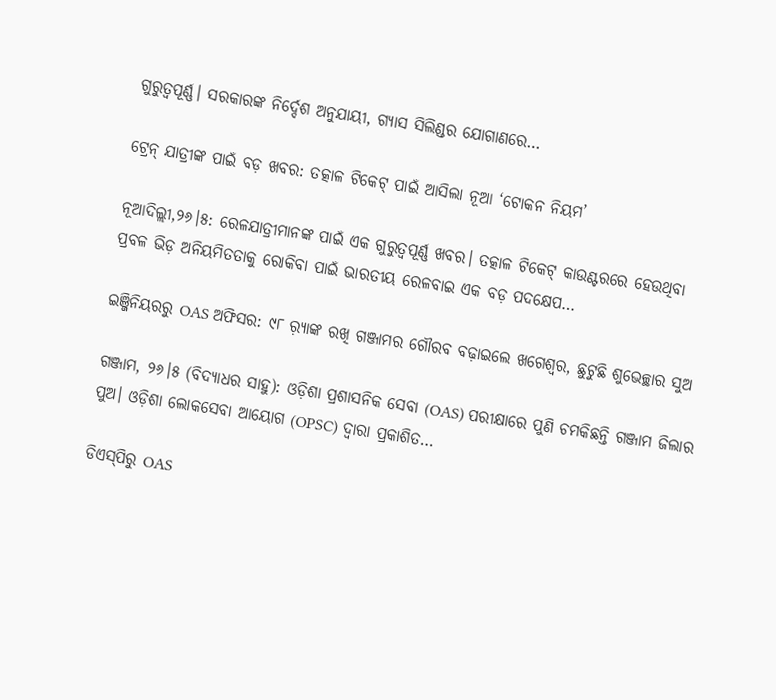ଗୁରୁତ୍ୱପୂର୍ଣ୍ଣ। ସରକାରଙ୍କ ନିର୍ଦ୍ଦେଶ ଅନୁଯାୟୀ, ଗ୍ୟାସ ସିଲିଣ୍ଡର ଯୋଗାଣରେ…

ଟ୍ରେନ୍ ଯାତ୍ରୀଙ୍କ ପାଇଁ ବଡ଼ ଖବର: ତତ୍କାଳ ଟିକେଟ୍ ପାଇଁ ଆସିଲା ନୂଆ ‘ଟୋକନ ନିୟମ’

ନୂଆଦିଲ୍ଲୀ,୨୬।୫: ରେଳଯାତ୍ରୀମାନଙ୍କ ପାଇଁ ଏକ ଗୁରୁତ୍ୱପୂର୍ଣ୍ଣ ଖବର। ତତ୍କାଳ ଟିକେଟ୍ କାଉଣ୍ଟରରେ ହେଉଥିବା ପ୍ରବଳ ଭିଡ଼ ଅନିୟମିତତାକୁ ରୋକିବା ପାଇଁ ଭାରତୀୟ ରେଳବାଇ ଏକ ବଡ଼ ପଦକ୍ଷେପ…

ଇଞ୍ଜିନିୟରରୁ OAS ଅଫିସର: ୯୮ ର଼୍ୟାଙ୍କ ରଖି ଗଞ୍ଜାମର ଗୌରବ ବଢ଼ାଇଲେ ଖଗେଶ୍ୱର, ଛୁଟୁଛି ଶୁଭେଚ୍ଛାର ସୁଅ

ଗଞ୍ଜାମ, ୨୬।୫ (ବିଦ୍ୟାଧର ସାହୁ): ଓଡ଼ିଶା ପ୍ରଶାସନିକ ସେବା (OAS) ପରୀକ୍ଷାରେ ପୁଣି ଚମକିଛନ୍ତି ଗଞ୍ଜାମ ଜିଲାର ପୁଅ। ଓଡ଼ିଶା ଲୋକସେବା ଆୟୋଗ (OPSC) ଦ୍ବାରା ପ୍ରକାଶିତ…

ଡିଏସ୍‌ପିରୁ OAS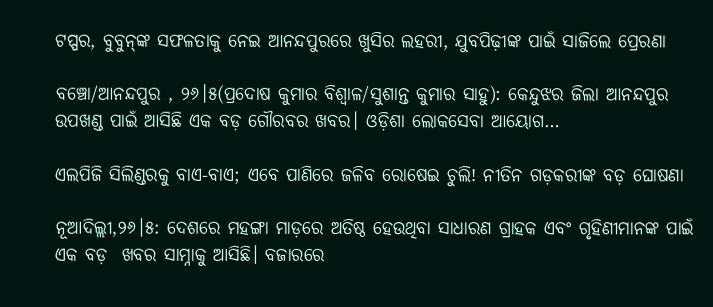ଟପ୍ପର, ବୁବୁନ୍‌ଙ୍କ ସଫଳତାକୁ ନେଇ ଆନନ୍ଦପୁରରେ ଖୁସିର ଲହରୀ, ଯୁବପିଢ଼ୀଙ୍କ ପାଇଁ ସାଜିଲେ ପ୍ରେରଣା

ବଞ୍ଚୋ/ଆନନ୍ଦପୁର , ୨୬।୫(ପ୍ରଦୋଷ କୁମାର ବିଶ୍ୱାଳ/ସୁଶାନ୍ତ କୁମାର ସାହୁ): କେନ୍ଦୁଝର ଜିଲା ଆନନ୍ଦପୁର ଉପଖଣ୍ଡ ପାଇଁ ଆସିଛି ଏକ ବଡ଼ ଗୌରବର ଖବର। ଓଡ଼ିଶା ଲୋକସେବା ଆୟୋଗ…

ଏଲପିଜି ସିଲିଣ୍ଡରକୁ ବାଏ-ବାଏ; ଏବେ ପାଣିରେ ଜଳିବ ରୋଷେଇ ଚୁଲି! ନୀତିନ ଗଡ଼କରୀଙ୍କ ବଡ଼ ଘୋଷଣା

ନୂଆଦିଲ୍ଲୀ,୨୬।୫: ଦେଶରେ ମହଙ୍ଗା ମାଡ଼ରେ ଅତିଷ୍ଠ ହେଉଥିବା ସାଧାରଣ ଗ୍ରାହକ ଏବଂ ଗୃହିଣୀମାନଙ୍କ ପାଇଁ ଏକ ବଡ଼  ଖବର ସାମ୍ନାକୁ ଆସିଛି। ବଜାରରେ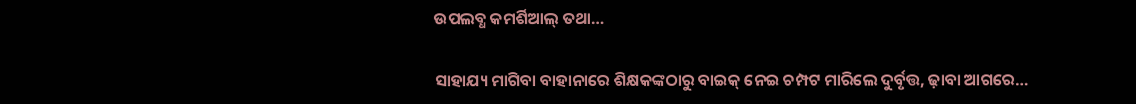ଉପଲବ୍ଧ କମର୍ଶିଆଲ୍ ତଥା…

ସାହାଯ୍ୟ ମାଗିବା ବାହାନାରେ ଶିକ୍ଷକଙ୍କଠାରୁ ବାଇକ୍‌ ନେଇ ଚମ୍ପଟ ମାରିଲେ ଦୁର୍ବୃତ୍ତ, ଢ଼ାବା ଆଗରେ…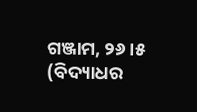ଗଞ୍ଜାମ, ୨୬।୫ (ବିଦ୍ୟାଧର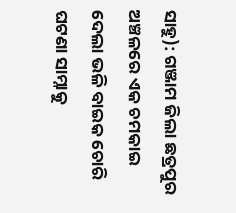ସାହୁ): ଗଞ୍ଜାମ ଜିଲା ଛତ୍ରପୁର ଅଞ୍ଚଳରେ ଏକ ଚମକାଇ ଦେଲା ଭଳି ବାଇକ ଚୋରି ଘଟଣା ସାମ୍ନାକୁ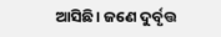ଆସିଛି। ଜଣେ ଦୁର୍ବୃତ୍ତ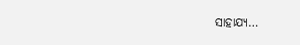ସାହାଯ୍ୟ…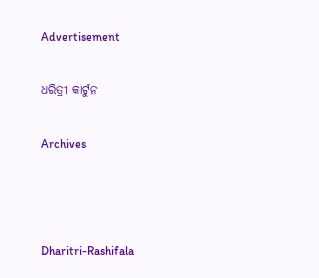Advertisement

ଧରିତ୍ରୀ କାର୍ଟୁନ

Archives



Dharitri-Rashifala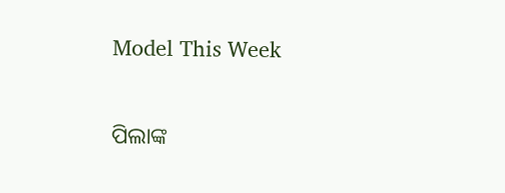Model This Week

ପିଲାଙ୍କ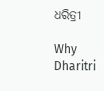ଧରିତ୍ରୀ

Why Dharitri